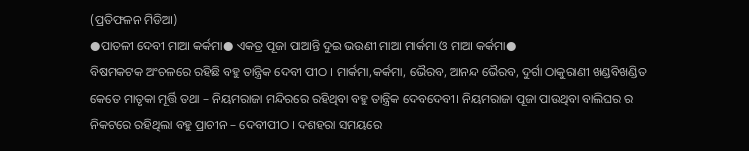(ପ୍ରତିଫଳନ ମିଡିଆ)
●ପାତଳୀ ଦେବୀ ମାଆ କର୍କମା● ଏକତ୍ର ପୂଜା ପାଆନ୍ତି ଦୁଇ ଭଉଣୀ ମାଆ ମାର୍କମା ଓ ମାଆ କର୍କମା●
ବିଷମକଟକ ଅଂଚଳରେ ରହିଛି ବହୁ ତାନ୍ତ୍ରିକ ଦେବୀ ପୀଠ । ମାର୍କମା,କର୍କମା, ଭୈରବ, ଆନନ୍ଦ ଭୈରବ, ଦୁର୍ଗା ଠାକୁରାଣୀ ଖଣ୍ଡବିଖଣ୍ଡିତ କେତେ ମାତୃକା ମୂର୍ତ୍ତି ତଥା – ନିୟମରାଜା ମନ୍ଦିରରେ ରହିଥିବା ବହୁ ତାନ୍ତ୍ରିକ ଦେବଦେବୀ। ନିୟମରାଜା ପୂଜା ପାଉଥିବା ବାଲିଘର ର ନିକଟରେ ରହିଥିଲା ବହୁ ପ୍ରାଚୀନ – ଦେବୀପୀଠ । ଦଶହରା ସମୟରେ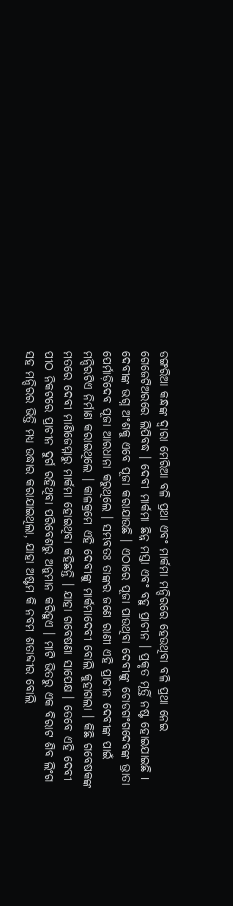ଡଙ୍ଗରିଆ କନ୍ଧଙ୍କ ଦ୍ଵାରା ମେରିଆ ବଳି ପ୍ରଥା ଏବଂ ମାର୍କମା ମନ୍ଦିରରେ ହେଉଥିବା ବଳି ପ୍ରଥା ନେଇ ଗେଜେଟିଅରରେ ଲିପିବଦ୍ଧ । ଦେବୀ ମାର୍କମା ଛିନ୍ନ ମସ୍ତା ଏବଂ ବହୁ ପ୍ରାଚୀନ । ପ୍ରକୃତ ମୂର୍ତ୍ତି ନଷ୍ଟ ହୋଇଯାଇଛି I ଦେବୀଙ୍କ ଭଗ୍ନ ଅଂଶକୁ ଏବେ ପୂଜା କରାଯାଉଛି । ଏଠାରେ ପୂଜା ପାଉଥିବା ଦେବୀଙ୍କୁ ଚୋଡଗଂଗଦେବଙ୍କ ଭ୍ରାତା ପେର୍ମାଡ଼ିଦେବ ପୂଜା ଆରଧାନା କରୁଥିଲେ । ସମ୍ଭବତଃ ତାଙ୍କର ଜଣେ ରାଣୀ ଏହି ପ୍ରାଚୀନ ଦେବୀଙ୍କ ପାଇଁ ମନ୍ଦିରଟିଏ ନିର୍ମାଣ କରାଇଥିଲେ । କାଳକ୍ରମେ ଏହି ଦେବୀଙ୍କୁ ମାର୍କମାଦେବୀ ବୋଲି କୁହାଗଲା । କିଛି ଗବେଷକଙ୍କ ମତରେ ଦେବୀ ମାଣିଜେମ୍ମାରୁ ମାର୍କମା ହୋଇଥିବା କହିଛନ୍ତି । ଯାହା ଗବେଷଣା ସାପେକ୍ଷ । ତେବେ ଏହି ଦେବୀ ପୀଠ ନିକଟରେ ପ୍ରାଚୀନ ଦୁର୍ଗ ରହିଥିବା ପରିବେଶରୁ ଅନୁମାନ କରିହୁଏ । ମାଟି ଭିତରୁ ଏକ ବିରାଟ ଶିବ ଲିଂଗ ସହ ମନ୍ଦିରର ଭିତ୍ତି ମଧ୍ୟ ଉଦ୍ଧାର କରାଯାଇଥିଲା, ଯାହା ଅଷ୍ଟମ କି ନବମ ଶତାବ୍ଦୀର ବୋଲି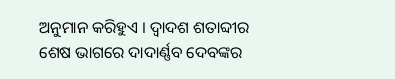ଅନୁମାନ କରିହୁଏ । ଦ୍ବାଦଶ ଶତାବ୍ଦୀର ଶେଷ ଭାଗରେ ଦାଦାର୍ଣ୍ଣବ ଦେବଙ୍କର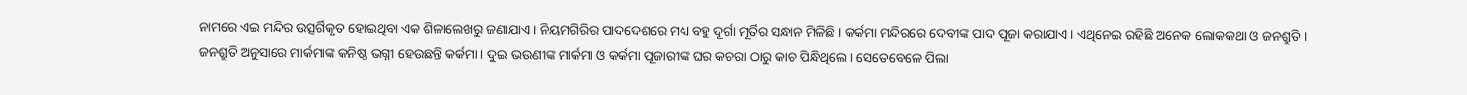ନାମରେ ଏଇ ମନ୍ଦିର ଉତ୍ସର୍ଗିକୃତ ହୋଇଥିବା ଏକ ଶିଳାଲେଖରୁ ଜଣାଯାଏ । ନିୟମଗିରିର ପାଦଦେଶରେ ମଧ୍ୟ ବହୁ ଦୂର୍ଗା ମୂର୍ତିର ସନ୍ଧାନ ମିଳିଛି । କର୍କମା ମନ୍ଦିରରେ ଦେବୀଙ୍କ ପାଦ ପୂଜା କରାଯାଏ । ଏଥିନେଇ ରହିଛି ଅନେକ ଲୋକକଥା ଓ ଜନଶ୍ରୁତି ।
ଜନଶ୍ରୁତି ଅନୁସାରେ ମାର୍କମାଙ୍କ କନିଷ୍ଠ ଭଗ୍ନୀ ହେଉଛନ୍ତି କର୍କମା। ଦୁଇ ଭଉଣୀଙ୍କ ମାର୍କମା ଓ କର୍କମା ପୂଜାରୀଙ୍କ ଘର କଚରା ଠାରୁ କାଚ ପିନ୍ଧିଥିଲେ। ସେତେବେଳେ ପିଲା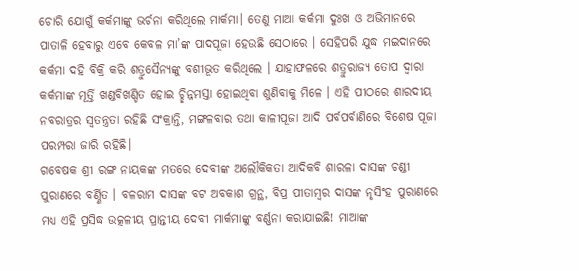ଚୋରି ଯୋଗୁଁ କର୍କମାଙ୍କୁ ଭର୍ଚନା କରିଥିଲେ ମାର୍କମା। ତେଣୁ ମାଆ କର୍କମା ଦୁଃଖ ଓ ଅଭିମାନରେ ପାତାଳି ହେବାରୁ ଏବେ କେବଳ ମା’ଙ୍କ ପାଦପୂଜା ହେଉଛି ସେଠାରେ । ସେହିପରି ଯୁଦ୍ଧ ମଇଦାନରେ କର୍କମା ଦହି ବିକ୍ରି କରି ଶତ୍ରୁସୈନ୍ୟଙ୍କୁ ବଶୀଭୂତ କରିଥିଲେ । ଯାହାଫଳରେ ଶତ୍ରୁରାଜ୍ୟ ତୋପ ଦ୍ବାରା କର୍କମାଙ୍କ ମୂର୍ତ୍ତି ଖଣ୍ଡବିଖଣ୍ଡିତ ହୋଇ ଚ୍ଛିନ୍ନମସ୍ତା ହୋଇଥିବା ଶୁଣିବାକୁ ମିଳେ । ଏହି ପୀଠରେ ଶାରଦୀୟ ନବରାତ୍ରର ସ୍ବତନ୍ତ୍ରତା ରହିଛି ସଂକ୍ରାନ୍ତି, ମଙ୍ଗଳବାର ତଥା କାଳୀପୂଜା ଆଦି ପର୍ବପର୍ବାଣିରେ ବିଶେଷ ପୂଜା ପରମ୍ପରା ଜାରି ରହିଛି।
ଗବେଷକ ଶ୍ରୀ ରଙ୍ଗ ନାୟକଙ୍କ ମତରେ ଦେବୀଙ୍କ ଅଲୌକିକତା ଆଦିକବି ଶାରଳା ଦାସଙ୍କ ଚଣ୍ଡୀ ପୁରାଣରେ ବର୍ଣ୍ଣିତ । ବଳରାମ ଦାସଙ୍କ ବଟ ଅବକାଶ ଗ୍ରନ୍ଥ, ବିପ୍ର ପୀତାମ୍ବର ଦାସଙ୍କ ନୃସିଂହ ପୁରାଣରେ ମଧ୍ୟ ଏହି ପ୍ରସିଦ୍ଧ ଉତ୍କଳୀୟ ପ୍ରାନ୍ତୀୟ ଦେବୀ ମାର୍କମାଙ୍କୁ ବର୍ଣ୍ଣନା କରାଯାଇଛି! ମାଆଙ୍କ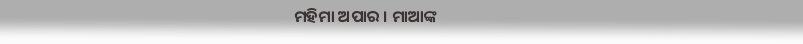ମହିମା ଅପାର । ମାଆଙ୍କ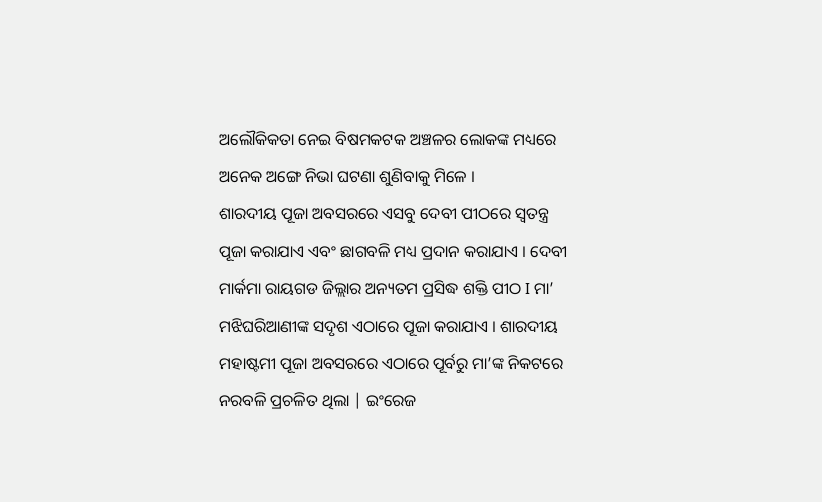ଅଲୌକିକତା ନେଇ ବିଷମକଟକ ଅଞ୍ଚଳର ଲୋକଙ୍କ ମଧ୍ୟରେ ଅନେକ ଅଙ୍ଗେ ନିଭା ଘଟଣା ଶୁଣିବାକୁ ମିଳେ ।
ଶାରଦୀୟ ପୂଜା ଅବସରରେ ଏସବୁ ଦେବୀ ପୀଠରେ ସ୍ୱତନ୍ତ୍ର ପୂଜା କରାଯାଏ ଏବଂ ଛାଗବଳି ମଧ୍ୟ ପ୍ରଦାନ କରାଯାଏ । ଦେବୀ ମାର୍କମା ରାୟଗଡ ଜିଲ୍ଲାର ଅନ୍ୟତମ ପ୍ରସିଦ୍ଧ ଶକ୍ତି ପୀଠ I ମା’ ମଝିଘରିଆଣୀଙ୍କ ସଦୃଶ ଏଠାରେ ପୂଜା କରାଯାଏ । ଶାରଦୀୟ ମହାଷ୍ଟମୀ ପୂଜା ଅବସରରେ ଏଠାରେ ପୂର୍ବରୁ ମା’ଙ୍କ ନିକଟରେ ନରବଳି ପ୍ରଚଳିତ ଥିଲା | ଇଂରେଜ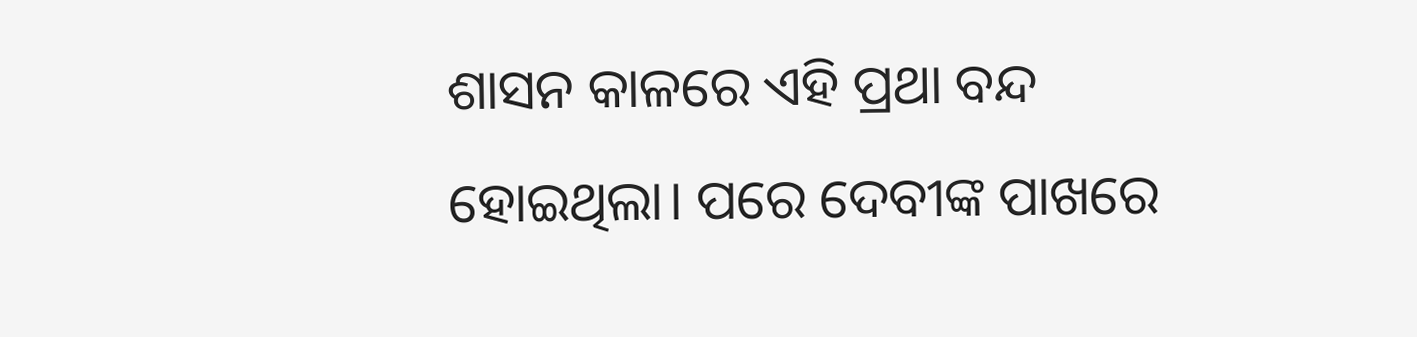ଶାସନ କାଳରେ ଏହି ପ୍ରଥା ବନ୍ଦ ହୋଇଥିଲା। ପରେ ଦେବୀଙ୍କ ପାଖରେ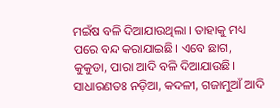ମଇଁଷ ବଳି ଦିଆଯାଉଥିଲା । ତାହାକୁ ମଧ୍ୟ ପରେ ବନ୍ଦ କରାଯାଇଛି। ଏବେ ଛାଗ, କୁକୁଡା, ପାରା ଆଦି ବଳି ଦିଆଯାଉଛି। ସାଧାରଣତଃ ନଡ଼ିଆ, କଦଳୀ, ଗଜାମୁଆଁ ଆଦି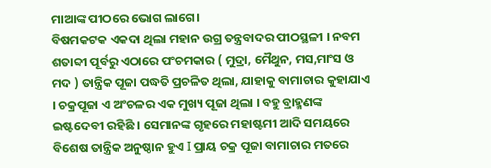ମାଆଙ୍କ ପୀଠରେ ଭୋଗ ଲାଗେ।
ବିଷମକଟକ ଏକଦା ଥିଲା ମହାନ ଉଗ୍ର ତନ୍ତ୍ରବାଦର ପୀଠସ୍ଥଳୀ । ନବମ ଶତାବ୍ଦୀ ପୂର୍ବରୁ ଏଠାରେ ପଂଚମକାର ( ମୁଦ୍ରା, ମୈଥୁନ, ମସ,ମାଂସ ଓ ମଦ ) ତାନ୍ତ୍ରିକ ପୂଜା ପଦ୍ଧତି ପ୍ରଚଳିତ ଥିଲା, ଯାହାକୁ ବାମାଚାର କୁହାଯାଏ । ଚକ୍ରପୂଜା ଏ ଅଂଚଳର ଏକ ମୁଖ୍ୟ ପୂଜା ଥିଲା । ବହୁ ବ୍ରାହ୍ମଣଙ୍କ ଇଷ୍ଟଦେବୀ ରହିଛି । ସେମାନଙ୍କ ଗୃହରେ ମହାଷ୍ଟମୀ ଆଦି ସମୟରେ ବିଶେଷ ତାନ୍ତ୍ରିକ ଅନୁଷ୍ଠାନ ହୁଏ I ପ୍ରାୟ ଚକ୍ର ପୂଜା ବାମାଚାର ମତରେ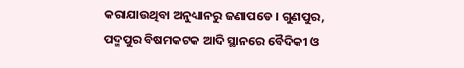କରାଯାଉଥିବା ଅନୁଧ୍ୟାନରୁ ଜଣାପଡେ । ଗୁଣପୁର, ପଦ୍ମପୁର ବିଷମକଟକ ଆଦି ସ୍ଥାନରେ ବୈଦିକୀ ଓ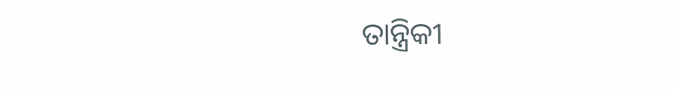ତାନ୍ତ୍ରିକୀ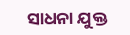ସାଧନା ଯୁକ୍ତ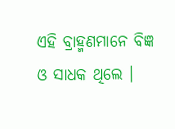ଏହି ବ୍ରାହ୍ମଣମାନେ ବିଜ୍ଞ ଓ ସାଧକ ଥିଲେ ।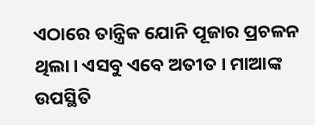ଏଠାରେ ତାନ୍ତ୍ରିକ ଯୋନି ପୂଜାର ପ୍ରଚଳନ ଥିଲା। ଏସବୁ ଏବେ ଅତୀତ । ମାଆଙ୍କ ଉପସ୍ଥିତି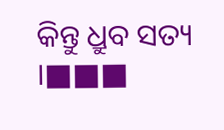କିନ୍ତୁ ଧ୍ରୁବ ସତ୍ୟ ।■■■